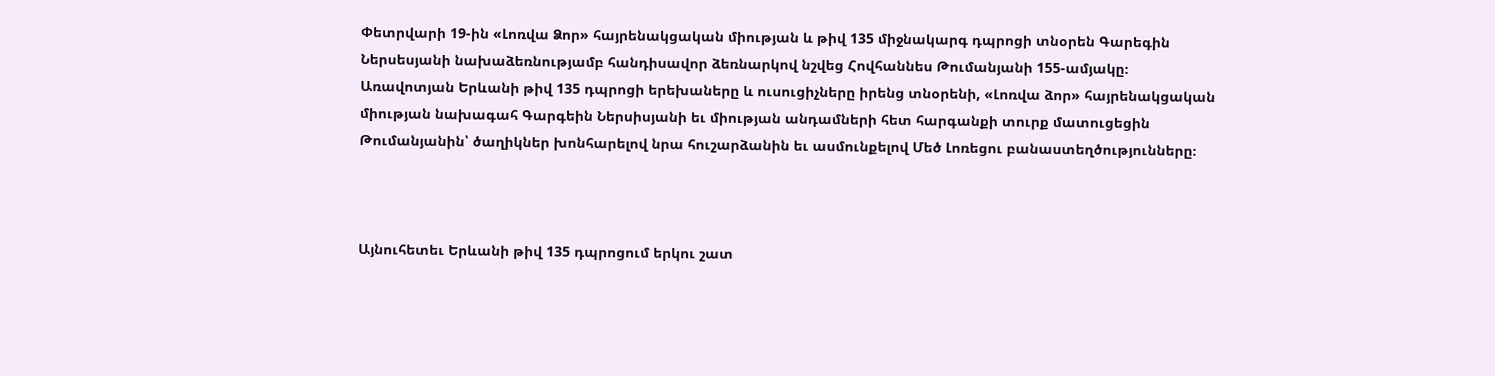Փետրվարի 19-ին «Լոռվա Ձոր» հայրենակցական միության և թիվ 135 միջնակարգ դպրոցի տնօրեն Գարեգին Ներսեսյանի նախաձեռնությամբ հանդիսավոր ձեռնարկով նշվեց Հովհաննես Թումանյանի 155-ամյակը։
Առավոտյան Երևանի թիվ 135 դպրոցի երեխաները և ուսուցիչները իրենց տնօրենի, «Լոռվա ձոր» հայրենակցական միության նախագահ Գարգեին Ներսիսյանի եւ միության անդամների հետ հարգանքի տուրք մատուցեցին Թումանյանին՝ ծաղիկներ խոնհարելով նրա հուշարձանին եւ ասմունքելով Մեծ Լոռեցու բանաստեղծությունները։



Այնուհետեւ Երևանի թիվ 135 դպրոցում երկու շատ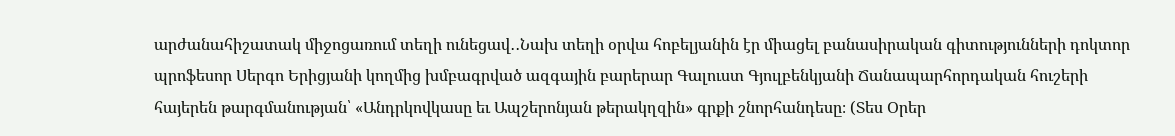արժանահիշատակ միջոցառում տեղի ունեցավ․․Նախ տեղի օրվա հոբելյանին էր միացել բանասիրական գիտությունների դոկտոր պրոֆեսոր Սերգո Երիցյանի կողմից խմբագրված ազգային բարերար Գալուստ Գյուլբենկյանի Ճանապարհորդական հուշերի հայերեն թարգմանության՝ «Անդրկովկասը եւ Ապշերոնյան թերակղզին» գրքի շնորհանդեսը։ (Տես Օրեր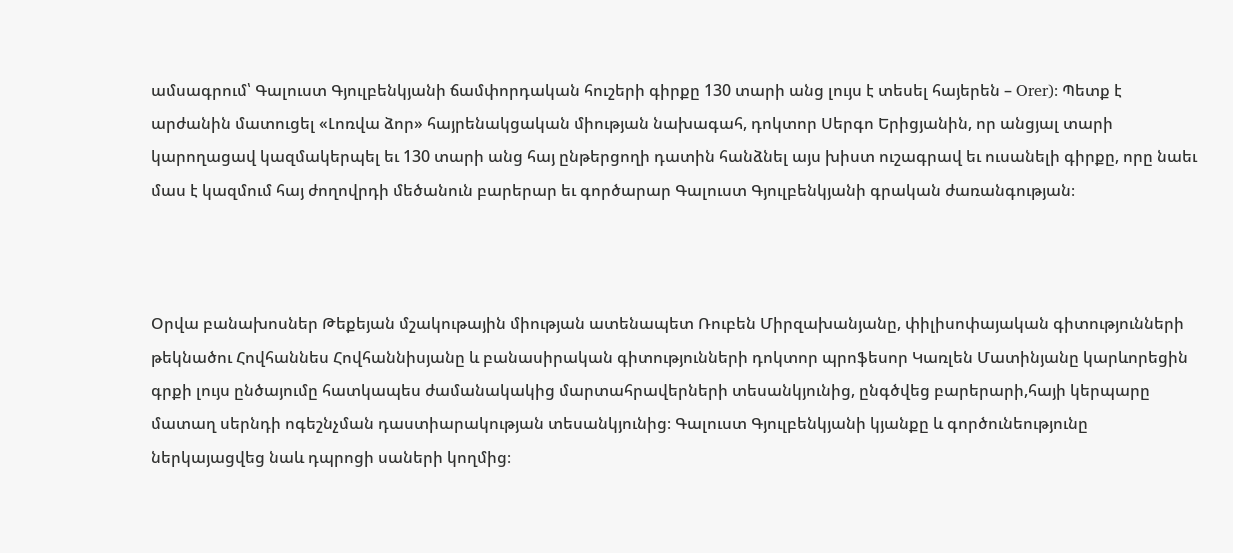ամսագրում՝ Գալուստ Գյուլբենկյանի ճամփորդական հուշերի գիրքը 130 տարի անց լույս է տեսել հայերեն – Orer)։ Պետք է արժանին մատուցել «Լոռվա ձոր» հայրենակցական միության նախագահ, դոկտոր Սերգո Երիցյանին, որ անցյալ տարի կարողացավ կազմակերպել եւ 130 տարի անց հայ ընթերցողի դատին հանձնել այս խիստ ուշագրավ եւ ուսանելի գիրքը, որը նաեւ մաս է կազմում հայ ժողովրդի մեծանուն բարերար եւ գործարար Գալուստ Գյուլբենկյանի գրական ժառանգության։



Օրվա բանախոսներ Թեքեյան մշակութային միության ատենապետ Ռուբեն Միրզախանյանը, փիլիսոփայական գիտությունների թեկնածու Հովհաննես Հովհաննիսյանը և բանասիրական գիտությունների դոկտոր պրոֆեսոր Կառլեն Մատինյանը կարևորեցին գրքի լույս ընծայումը հատկապես ժամանակակից մարտահրավերների տեսանկյունից, ընգծվեց բարերարի,հայի կերպարը մատաղ սերնդի ոգեշնչման դաստիարակության տեսանկյունից։ Գալուստ Գյուլբենկյանի կյանքը և գործունեությունը ներկայացվեց նաև դպրոցի սաների կողմից։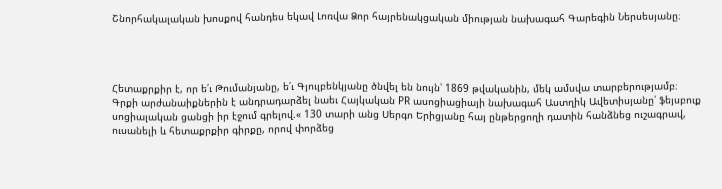Շնորհակալական խոսքով հանդես եկավ Լոռվա Ձոր հայրենակցական միության նախագահ Գարեգին Ներսեսյանը։




Հետաքրքիր է, որ ե՛ւ Թումանյանը, ե՛ւ Գյուլբենկյանը ծնվել են նույն՝ 1869 թվականին, մեկ ամսվա տարբերությամբ։
Գրքի արժանաիքներին է անդրադարձել նաեւ Հայկական PR ասոցիացիայի նախագահ Աստղիկ Ավետիսյանը՝ ֆեյսբուք սոցիալական ցանցի իր էջում գրելով.« 130 տարի անց Սերգո Երիցյանը հայ ընթերցողի դատին հանձնեց ուշագրավ, ուսանելի և հետաքրքիր գիրքը, որով փորձեց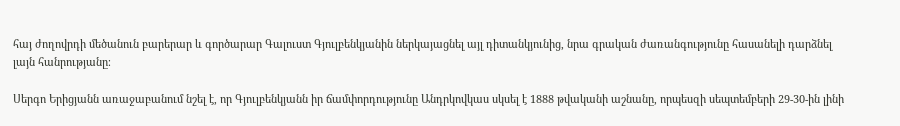հայ ժողովրդի մեծանուն բարերար և գործարար Գալուստ Գյուլբենկյանին ներկայացնել այլ դիտանկյունից, նրա գրական ժառանգությունը հասանելի դարձնել լայն հանրությանը։

Սերգո Երիցյանն առաջաբանում նշել է, որ Գյուլբենկյանն իր ճամփորդությունը Անդրկովկաս սկսել է 1888 թվականի աշնանը, որպեսզի սեպտեմբերի 29-30-ին լինի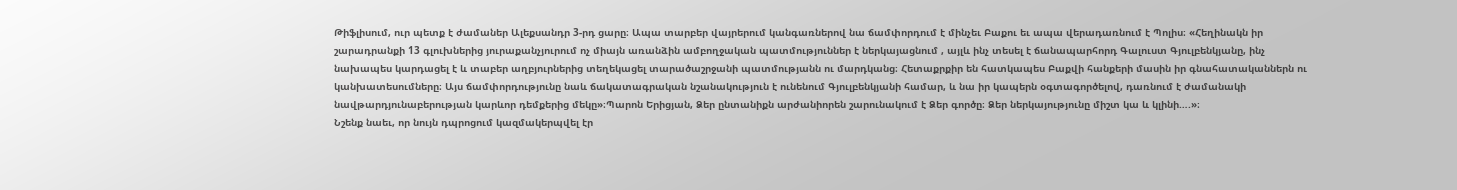Թիֆլիսում, ուր պետք է ժամաներ Ալեքսանդր 3-րդ ցարը։ Ապա տարբեր վայրերում կանգառներով նա ճամփորդում է մինչեւ Բաքու եւ ապա վերադառնում է Պոլիս։ «Հեղինակն իր շարադրանքի 13 գլուխներից յուրաքանչյուրում ոչ միայն առանձին ամբողջական պատմություններ է ներկայացնում , այլև ինչ տեսել է ճանապարհորդ Գալուստ Գյուլբենկյանը, ինչ նախապես կարդացել է և տաբեր աղբյուրներից տեղեկացել տարածաշրջանի պատմությանն ու մարդկանց։ Հետաքրքիր են հատկապես Բաքվի հանքերի մասին իր գնահատականներն ու կանխատեսումները։ Այս ճամփորդությունը նաև ճակատագրական նշանակություն է ունենում Գյուլբենկյանի համար, և նա իր կապերն օգտագործելով, դառնում է ժամանակի նավթարդյունաբերության կարևոր դեմքերից մեկը»։Պարոն Երիցյան, Ձեր ընտանիքն արժանիորեն շարունակում է Ձեր գործը։ Ձեր ներկայությունը միշտ կա և կլինի….»։
Նշենք նաեւ, որ նույն դպրոցում կազմակերպվել էր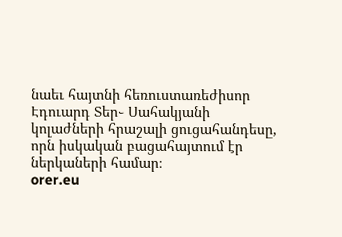նաեւ հայտնի հեռուստառեժիսոր Էդուարդ Տեր֊ Սահակյանի կոլաժների հրաշալի ցուցահանդեսը, որն իսկական բացահայտում էր ներկաների համար։
orer.eu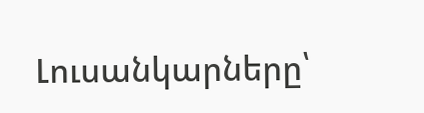Լուսանկարները՝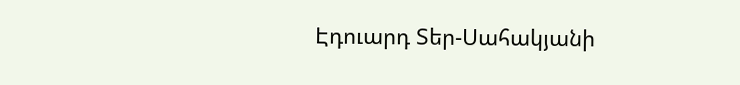Էդուարդ Տեր-Սահակյանի